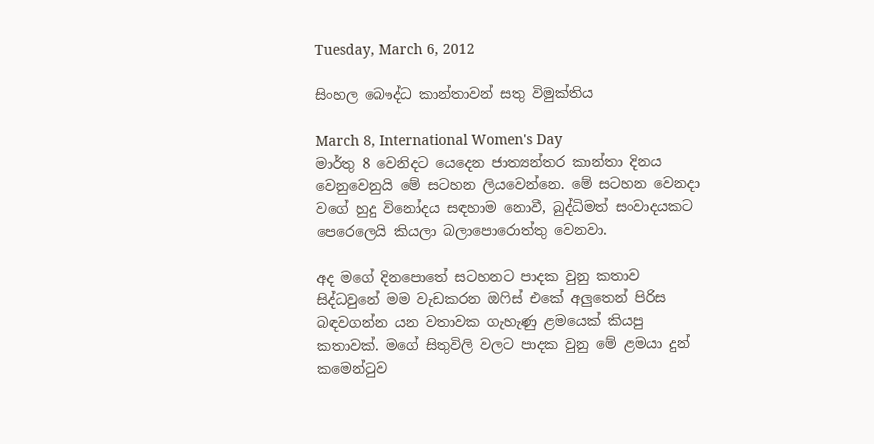Tuesday, March 6, 2012

සිංහල බෞද්ධ කාන්තාවන් සතු විමුක්තිය

March 8, International Women's Day
මාර්තු 8 වෙනිදට යෙදෙන ජාත්‍යන්තර කාන්තා දිනය වෙනුවෙනුයි මේ සටහන ලියවෙන්නෙ. මේ සටහන වෙනදා වගේ හුදු විනෝදය සඳහාම නොවී, බුද්ධිමත් සංවාදයකට පෙරෙලෙයි කියලා බලාපොරොත්තු වෙනවා.

අද මගේ දිනපොතේ සටහනට පාදක වුනු කතාව සිද්ධවුනේ මම වැඩකරන ඔෆිස් එකේ අලුතෙන් පිරිස බඳවගන්න යන වතාවක ගැහැණු ළමයෙක් කියපු කතාවක්. මගේ සිතුවිලි වලට පාදක වුනු මේ ළමයා දුන් කමෙන්ටුව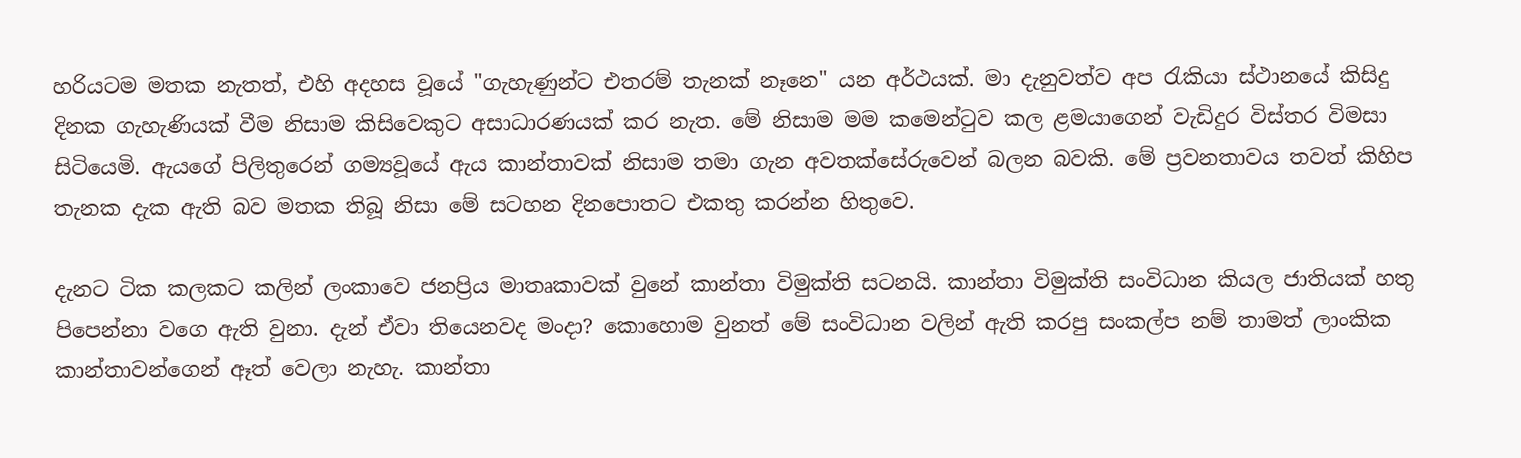හරියටම මතක නැතත්, එහි අදහස වූයේ "ගැහැණුන්ට එතරම් තැනක් නෑනෙ" යන අර්ථයක්. මා දැනුවත්ව අප රැකියා ස්ථානයේ කිසිදු දිනක ගැහැණියක් වීම නිසාම කිසිවෙකුට අසාධාරණයක් කර නැත. මේ නිසාම මම කමෙන්ටුව කල ළමයාගෙන් වැඩිදුර විස්තර විමසා සිටියෙමි. ඇයගේ පිලිතුරෙන් ගම්‍යවූයේ ඇය කාන්තාවක් නිසාම තමා ගැන අවතක්සේරුවෙන් බලන බවකි. මේ ප්‍රවනතාවය තවත් කිහිප තැනක දැක ඇති බව මතක තිබූ නිසා මේ සටහන දිනපොතට එකතු කරන්න හිතුවෙ.

දැනට ටික කලකට කලින් ලංකාවෙ ජනප්‍රිය මාතෘකාවක් වුනේ කාන්තා විමුක්ති සටනයි. කාන්තා විමුක්ති සංවිධාන කියල ජාතියක් හතු පිපෙන්නා වගෙ ඇති වුනා. දැන් ඒවා තියෙනවද මංදා? කොහොම වුනත් මේ සංවිධාන වලින් ඇති කරපු සංකල්ප නම් තාමත් ලාංකික කාන්තාවන්ගෙන් ඈත් වෙලා නැහැ. කාන්තා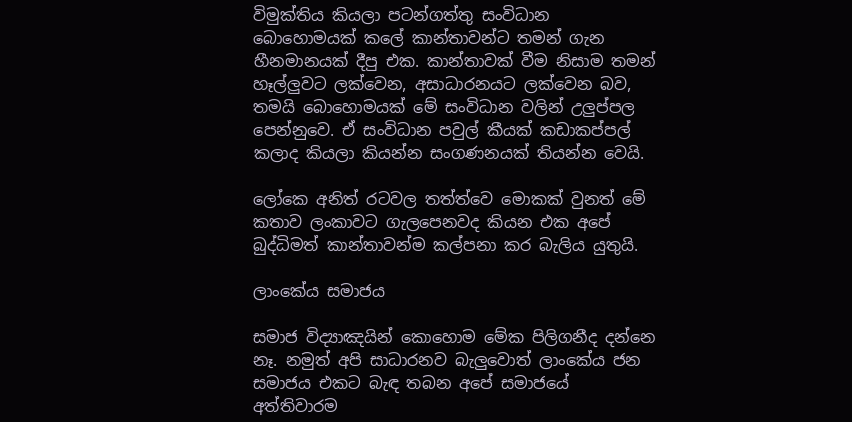විමුක්තිය කියලා පටන්ගත්තු සංවිධාන බොහොමයක් කලේ කාන්තාවන්ට තමන් ගැන හීනමානයක් දීපු එක. කාන්තාවක් වීම නිසාම තමන් හෑල්ලුවට ලක්වෙන, අසාධාරනයට ලක්වෙන බව, තමයි බොහොමයක් මේ සංවිධාන වලින් උලුප්පල පෙන්නුවෙ. ඒ සංවිධාන පවුල් කීයක් කඩාකප්පල් කලාද කියලා කියන්න සංගණනයක් තියන්න වෙයි.

ලෝකෙ අනිත් රටවල තත්ත්වෙ මොකක් වුනත් මේ කතාව ලංකාවට ගැලපෙනවද කියන එක අපේ බුද්ධිමත් කාන්තාවන්ම කල්පනා කර බැලිය යුතුයි.

ලාංකේය සමාජය

සමාජ විද්‍යාඤයින් කොහොම මේක පිලිගනීද දන්නෙ නෑ. නමුත් අපි සාධාරනව බැලුවොත් ලාංකේය ජන සමාජය එකට බැඳ තබන අපේ සමාජයේ අත්තිවාරම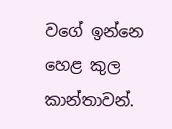වගේ ඉන්නෙ හෙළ කුල කාන්තාවන්.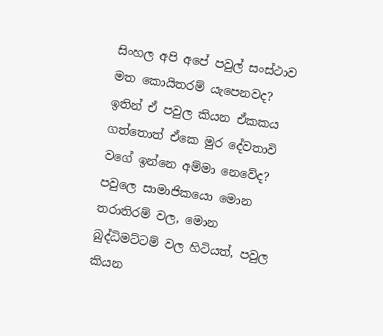සිංහල අපි අපේ පවුල් සංස්ථාව මත කොයිතරම් යැපෙනවද? ඉතින් ඒ පවුල කියන ඒකකය ගත්තොත් ඒකෙ මුර දේවතාවි වගේ ඉන්නෙ අම්මා නෙවේද? පවුලෙ සාමාජිකයො මොන තරාතිරම් වල, මොන බුද්ධිමට්ටම් වල හිටියත්, පවුල කියන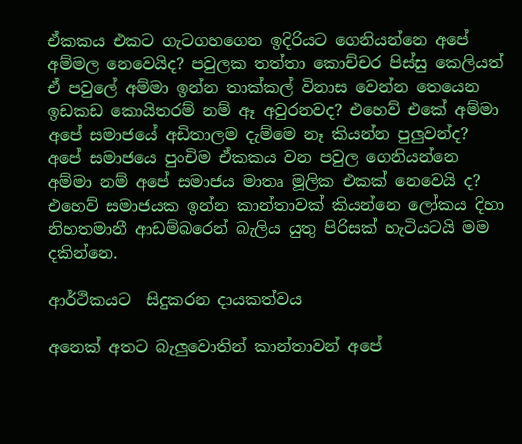ඒකකය එකට ගැටගහගෙන ඉදිරියට ගෙනියන්නෙ අපේ අම්මල නෙවෙයිද? පවුලක තත්තා කොච්චර පිස්සු කෙලියත් ඒ පවුලේ අම්මා ඉන්න තාක්කල් විනාස වෙන්න තෙයෙන ඉඩකඩ කොයිතරම් නම් ඈ අවුරනවද? එහෙව් එකේ අම්මා අපේ සමාජයේ අඩිතාලම දැම්මෙ නෑ කියන්න පුලුවන්ද? අපේ සමාජයෙ පුංචිම ඒකකය වන පවුල ගෙනියන්නෙ අම්මා නම් අපේ සමාජය මාතෘ මූලික එකක් නෙවෙයි ද? එහෙව් සමාජයක ඉන්න කාන්තාවක් කියන්නෙ ලෝකය දිහා නිහතමානී ආඩම්බරෙන් බැලිය යුතු පිරිසක් හැටියටයි මම දකින්නෙ.

ආර්ථිකයට  සිදුකරන දායකත්වය

අනෙක් අතට බැලුවොතින් කාන්තාවන් අපේ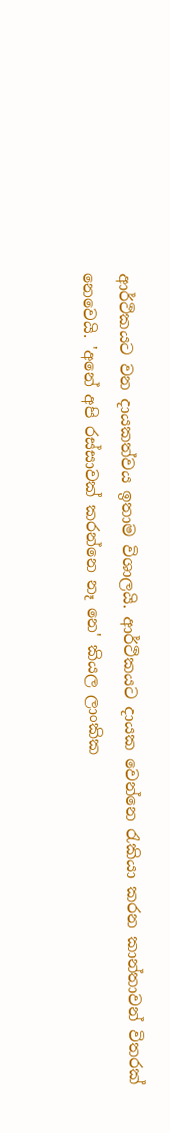ආර්ථිකයට වන දායකත්වය ඉතාම විශාලයි. ආර්ථිකයට දායක වෙන්නෙ රැකියා කරන කාන්තාවන් විතරක් නෙවෙයි. 'අනේ අපි රස්සාවක් කරන්නෙ නෑ නෙ' කියල ලාංකික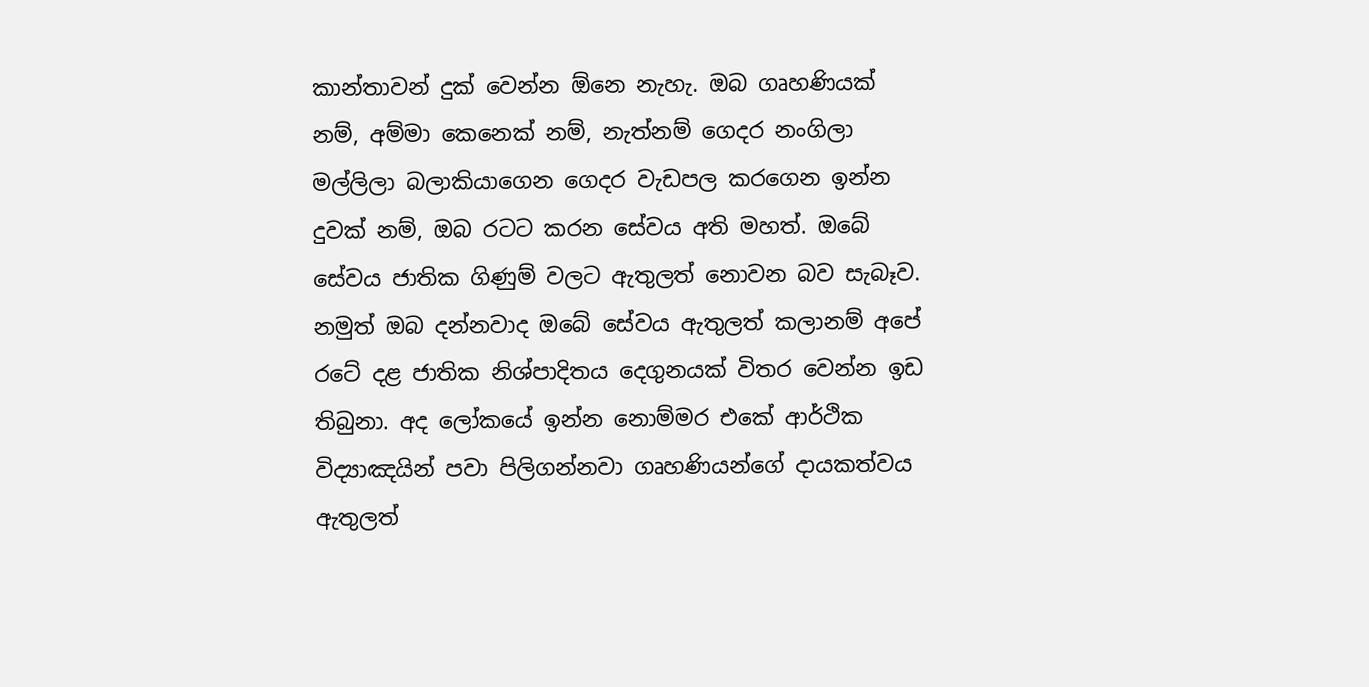කාන්තාවන් දුක් වෙන්න ඕනෙ නැහැ. ඔබ ගෘහණියක් නම්, අම්මා කෙනෙක් නම්, නැත්නම් ගෙදර නංගිලා මල්ලිලා බලාකියාගෙන ගෙදර වැඩපල කරගෙන ඉන්න දුවක් නම්, ඔබ රටට කරන සේවය අති මහත්. ඔබේ සේවය ජාතික ගිණුම් වලට ඇතුලත් නොවන බව සැබෑව. නමුත් ඔබ දන්නවාද ඔබේ සේවය ඇතුලත් කලානම් අපේ රටේ දළ ජාතික නිශ්පාදිතය දෙගුනයක් විතර වෙන්න ඉඩ තිබුනා. අද ලෝකයේ ඉන්න නොම්මර එකේ ආර්ථික විද්‍යාඤයින් පවා පිලිගන්නවා ගෘහණියන්ගේ දායකත්වය ඇතුලත්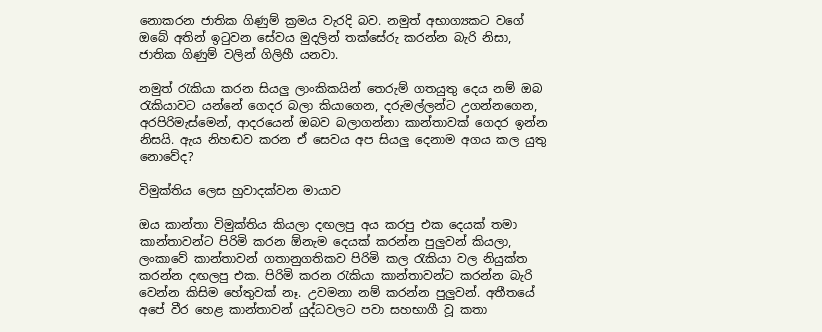නොකරන ජාතික ගිණුම් ක්‍රමය වැරදි බව. නමුත් අභාග්‍යකට වගේ ඔබේ අතින් ඉටුවන සේවය මුදලින් තක්සේරු කරන්න බැරි නිසා, ජාතික ගිණුම් වලින් ගිලිහී යනවා.

නමුත් රැකියා කරන සියලු ලාංකිකයින් තෙරුම් ගතයුතු දෙය නම් ඔබ රැකියාවට යන්නේ ගෙදර බලා කියාගෙන, දරුමල්ලන්ට උගන්නගෙන, අරපිරිමැස්මෙන්, ආදරයෙන් ඔබව බලාගන්නා කාන්තාවක් ගෙදර ඉන්න නිසයි. ඇය නිහඬව කරන ඒ සෙවය අප සියලු දෙනාම අගය කල යුතු නොවේද?

විමුක්තිය ලෙස හුවාදක්වන මායාව

ඔය කාන්තා විමුක්තිය කියලා දඟලපු අය කරපු එක දෙයක් තමා කාන්තාවන්ට පිරිමි කරන ඕනැම දෙයක් කරන්න පුලුවන් කියලා, ලංකාවේ කාන්තාවන් ගතානුගතිකව පිරිමි කල රැකියා වල නියුක්ත කරන්න දඟලපු එක. පිරිමි කරන රැකියා කාන්තාවන්ට කරන්න බැරි වෙන්න කිසිම හේතුවක් නෑ. උවමනා නම් කරන්න පුලුවන්. අතීතයේ අපේ වීර හෙළ කාන්තාවන් යුද්ධවලට පවා සහභාගී වූ කතා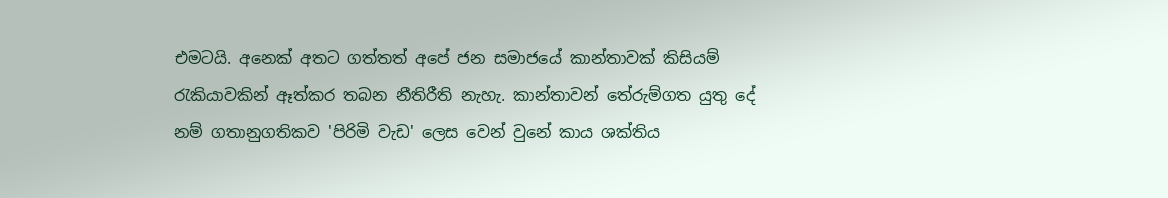එමටයි. අනෙක් අතට ගත්තත් අපේ ජන සමාජයේ කාන්තාවක් කිසියම් රැකියාවකින් ඈත්කර තබන නීතිරීති නැහැ. කාන්තාවන් තේරුම්ගත යුතු දේ නම් ගතානුගතිකව 'පිරිමි වැඩ' ලෙස වෙන් වුනේ කාය ශක්තිය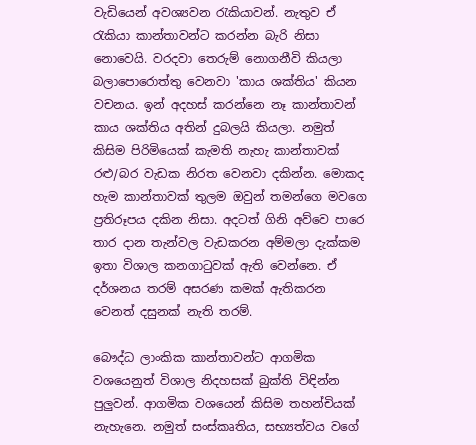වැඩියෙන් අවශ්‍යවන රැකියාවන්. නැතුව ඒ රැකියා කාන්තාවන්ට කරන්න බැරි නිසා නොවෙයි. වරදවා තෙරුම් නොගනීවි කියලා බලාපොරොත්තු වෙනවා 'කාය ශක්තිය' කියන වචනය. ඉන් අදහස් කරන්නෙ නෑ කාන්තාවන් කාය ශක්තිය අතින් දුබලයි කියලා. නමුත් කිසිම පිරිමියෙක් කැමති නැහැ කාන්තාවක් රළු/බර වැඩක නිරත වෙනවා දකින්න. මොකද හැම කාන්තාවක් තුලම ඔවුන් තමන්ගෙ මවගෙ ප්‍රතිරූපය දකින නිසා. අදටත් ගිනි අව්වෙ පාරෙ තාර දාන තැන්වල වැඩකරන අම්මලා දැක්කම ඉතා විශාල කනගාටුවක් ඇති වෙන්නෙ. ඒ දර්ශනය තරම් අසරණ කමක් ඇතිකරන වෙනත් දසුනක් නැති තරම්.

බෞද්ධ ලාංකික කාන්තාවන්ට ආගමික වශයෙනුත් විශාල නිදහසක් බුක්ති විඳින්න පුලුවන්. ආගමික වශයෙන් කිසිම තහන්චියක් නැහැනෙ. නමුත් සංස්කෘතිය, සභ්‍යත්වය වගේ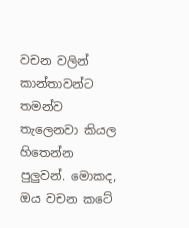වචන වලින් කාන්තාවන්ට තමන්ව තැලෙනවා කියල හිතෙන්න පුලුවන්. මොකද, ඔය වචන කටේ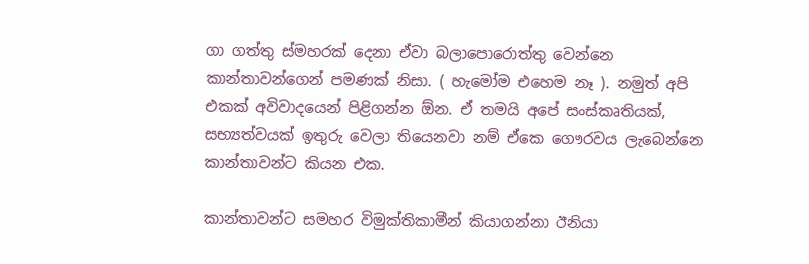ගා ගත්තු ස්මහරක් දෙනා ඒවා බලාපොරොත්තු වෙන්නෙ කාන්තාවන්ගෙන් පමණක් නිසා. ( හැමෝම එහෙම නෑ ). නමුත් අපි එකක් අවිවාදයෙන් පිළිගන්න ඕන. ඒ තමයි අපේ සංස්කෘතියක්, සභ්‍යත්වයක් ඉතුරු වෙලා තියෙනවා නම් ඒකෙ ගෞරවය ලැබෙන්නෙ කාන්තාවන්ට කියන එක.

කාන්තාවන්ට සමහර විමුක්තිකාමීන් කියාගන්නා ඊනියා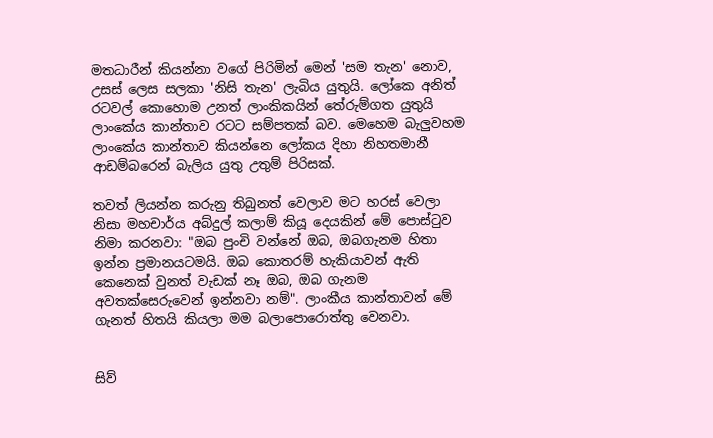මතධාරීන් කියන්නා වගේ පිරිමින් මෙන් 'සම තැන' නොව, උසස් ලෙස සලකා 'නිසි තැන' ලැබිය යුතුයි. ලෝකෙ අනිත් රටවල් කොහොම උනත් ලාංකිකයින් තේරුම්ගත යුතුයි ලාංකේය කාන්තාව රටට සම්පතක් බව. මෙහෙම බැලුවහම ලාංකේය කාන්තාව කියන්නෙ ලෝකය දිහා නිහතමානී ආඩම්බරෙන් බැලිය යුතු උතුම් පිරිසක්.

තවත් ලියන්න කරුනු තිබුනත් වෙලාව මට හරස් වෙලා නිසා මහචාර්ය අබ්දුල් කලාම් කියූ දෙයකින් මේ පොස්ටුව නිමා කරනවා: "ඔබ පුංචි වන්නේ ඔබ, ඔබගැනම හිතා ඉන්න ප්‍රමානයටමයි. ඔබ කොතරම් හැකියාවන් ඇති කෙනෙක් වුනත් වැඩක් නෑ ඔබ, ඔබ ගැනම අවතක්සෙරුවෙන් ඉන්නවා නම්". ලාංකීය කාන්තාවන් මේ ගැනත් හිතයි කියලා මම බලාපොරොත්තු වෙනවා.


සිව්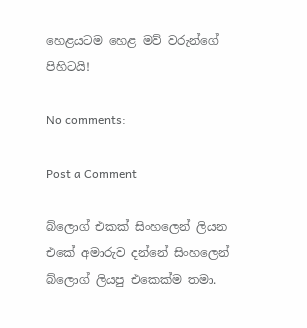හෙළයටම හෙළ මව් වරුන්ගේ පිහිටයි!

No comments:

Post a Comment

බ්ලොග් එකක් සිංහලෙන් ලියන එකේ අමාරුව දන්නේ සිංහලෙන් බ්ලොග් ලියපු එකෙක්ම තමා.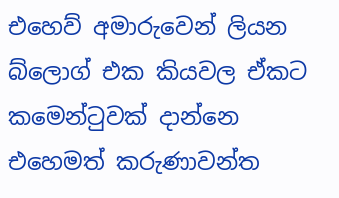එහෙව් අමාරුවෙන් ලියන බ්ලොග් එක කියවල ඒකට කමෙන්ටුවක් දාන්නෙ එහෙමත් කරුණාවන්ත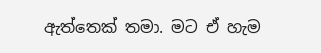ඇත්තෙක් තමා. මට ඒ හැම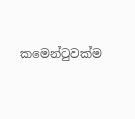කමෙන්ටුවක්ම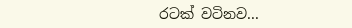රටක් වටිනව...